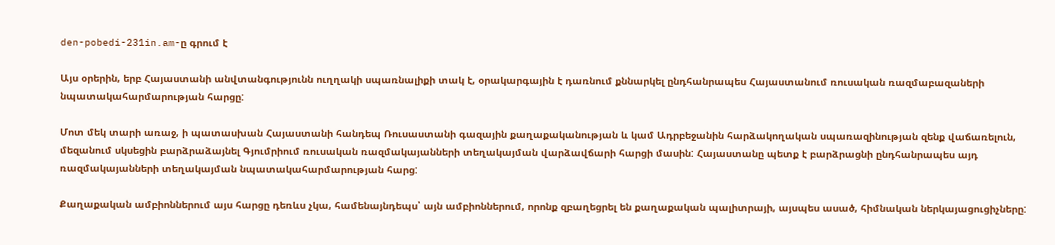den-pobedi-231in.am-ը գրում է

Այս օրերին, երբ Հայաստանի անվտանգությունն ուղղակի սպառնալիքի տակ է, օրակարգային է դառնում քննարկել ընդհանրապես Հայաստանում ռուսական ռազմաբազաների նպատակահարմարության հարցը:

Մոտ մեկ տարի առաջ, ի պատասխան Հայաստանի հանդեպ Ռուսաստանի գազային քաղաքականության և կամ Ադրբեջանին հարձակողական սպառազինության զենք վաճառելուն, մեզանում սկսեցին բարձրաձայնել Գյումրիում ռուսական ռազմակայանների տեղակայման վարձավճարի հարցի մասին: Հայաստանը պետք է բարձրացնի ընդհանրապես այդ ռազմակայանների տեղակայման նպատակահարմարության հարց:

Քաղաքական ամբիոններում այս հարցը դեռևս չկա, համենայնդեպս՝ այն ամբիոններում, որոնք զբաղեցրել են քաղաքական պալիտրայի, այսպես ասած, հիմնական ներկայացուցիչները: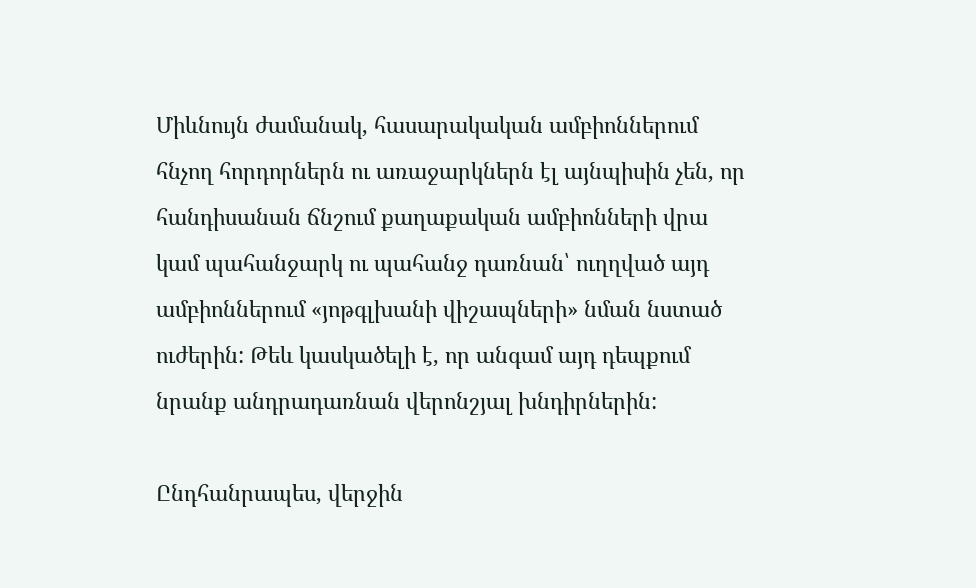Միևնույն ժամանակ, հասարակական ամբիոններում հնչող հորդորներն ու առաջարկներն էլ այնպիսին չեն, որ հանդիսանան ճնշում քաղաքական ամբիոնների վրա կամ պահանջարկ ու պահանջ դառնան՝ ուղղված այդ ամբիոններում «յոթգլխանի վիշապների» նման նստած ուժերին: Թեև կասկածելի է, որ անգամ այդ դեպքում նրանք անդրադառնան վերոնշյալ խնդիրներին:

Ընդհանրապես, վերջին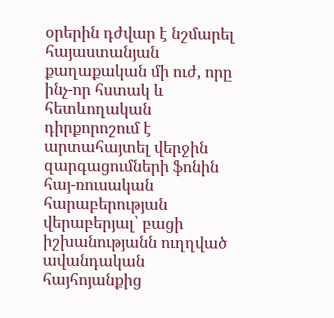օրերին դժվար է նշմարել հայաստանյան քաղաքական մի ուժ, որը ինչ-որ հստակ և հետևողական դիրքորոշում է արտահայտել վերջին զարգացումների ֆոնին հայ-ռուսական հարաբերության վերաբերյալ՝ բացի իշխանությանն ուղղված ավանդական հայհոյանքից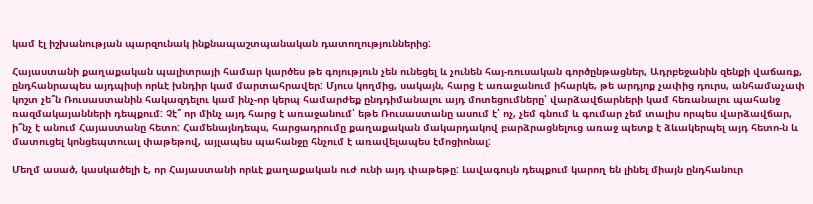կամ էլ իշխանության պարզունակ ինքնապաշտպանական դատողություններից:

Հայաստանի քաղաքական պալիտրայի համար կարծես թե գոյություն չեն ունեցել և չունեն հայ-ռուսական գործընթացներ, Ադրբեջանին զենքի վաճառք, ընդհանրապես այդպիսի որևէ խնդիր կամ մարտահրավեր: Մյուս կողմից, սակայն, հարց է առաջանում իհարկե, թե արդյոք չափից դուրս, անհամաչափ կոշտ չե՞ն Ռուսաստանին հակազդելու կամ ինչ-որ կերպ համարժեք ընդդիմանալու այդ մոտեցումները՝ վարձավճարների կամ հեռանալու պահանջ ռազմակայանների դեպքում: Չէ՞ որ մինչ այդ հարց է առաջանում՝ եթե Ռուսաստանը ասում է՝ ոչ, չեմ գնում և գումար չեմ տալիս որպես վարձավճար, ի՞նչ է անում Հայաստանը հետո: Համենայնդեպս, հարցադրումը քաղաքական մակարդակով բարձրացնելուց առաջ պետք է ձևակերպել այդ հետո-ն և մատուցել կոնցեպտուալ փաթեթով, այլապես պահանջը հնչում է առավելապես էմոցիոնալ:

Մեղմ ասած, կասկածելի է, որ Հայաստանի որևէ քաղաքական ուժ ունի այդ փաթեթը: Լավագույն դեպքում կարող են լինել միայն ընդհանուր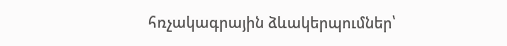հռչակագրային ձևակերպումներ՝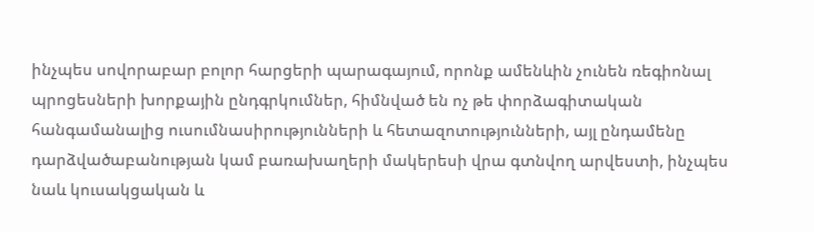ինչպես սովորաբար բոլոր հարցերի պարագայում, որոնք ամենևին չունեն ռեգիոնալ պրոցեսների խորքային ընդգրկումներ, հիմնված են ոչ թե փորձագիտական հանգամանալից ուսումնասիրությունների և հետազոտությունների, այլ ընդամենը դարձվածաբանության կամ բառախաղերի մակերեսի վրա գտնվող արվեստի, ինչպես նաև կուսակցական և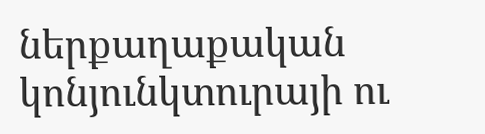ներքաղաքական կոնյունկտուրայի ու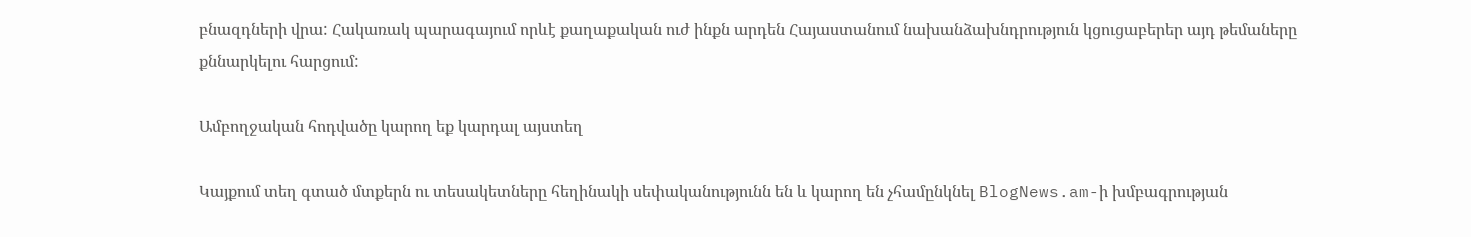բնազդների վրա: Հակառակ պարագայում որևէ քաղաքական ուժ ինքն արդեն Հայաստանում նախանձախնդրություն կցուցաբերեր այդ թեմաները քննարկելու հարցում:

Ամբողջական հոդվածը կարող եք կարդալ այստեղ

Կայքում տեղ գտած մտքերն ու տեսակետները հեղինակի սեփականությունն են և կարող են չհամընկնել BlogNews.am-ի խմբագրության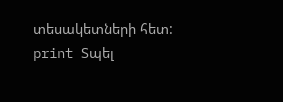տեսակետների հետ:
print Տպել